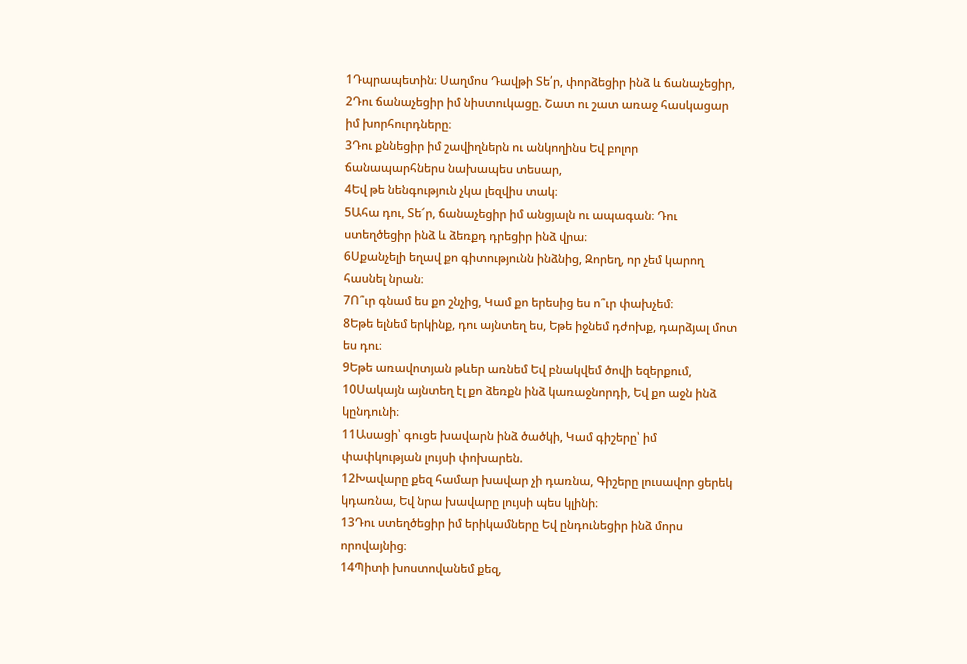1Դպրապետին։ Սաղմոս Դավթի Տե՛ր, փորձեցիր ինձ և ճանաչեցիր,
2Դու ճանաչեցիր իմ նիստուկացը. Շատ ու շատ առաջ հասկացար իմ խորհուրդները։
3Դու քննեցիր իմ շավիղներն ու անկողինս Եվ բոլոր ճանապարհներս նախապես տեսար,
4Եվ թե նենգություն չկա լեզվիս տակ։
5Ահա դու, Տե՜ր, ճանաչեցիր իմ անցյալն ու ապագան։ Դու ստեղծեցիր ինձ և ձեռքդ դրեցիր ինձ վրա։
6Սքանչելի եղավ քո գիտությունն ինձնից, Զորեղ, որ չեմ կարող հասնել նրան։
7Ո՞ւր գնամ ես քո շնչից, Կամ քո երեսից ես ո՞ւր փախչեմ։
8Եթե ելնեմ երկինք, դու այնտեղ ես, Եթե իջնեմ դժոխք, դարձյալ մոտ ես դու։
9Եթե առավոտյան թևեր առնեմ Եվ բնակվեմ ծովի եզերքում,
10Սակայն այնտեղ էլ քո ձեռքն ինձ կառաջնորդի, Եվ քո աջն ինձ կընդունի։
11Ասացի՝ գուցե խավարն ինձ ծածկի, Կամ գիշերը՝ իմ փափկության լույսի փոխարեն.
12Խավարը քեզ համար խավար չի դառնա, Գիշերը լուսավոր ցերեկ կդառնա, Եվ նրա խավարը լույսի պես կլինի։
13Դու ստեղծեցիր իմ երիկամները Եվ ընդունեցիր ինձ մորս որովայնից։
14Պիտի խոստովանեմ քեզ,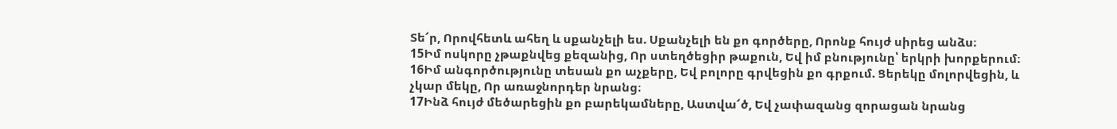Տե՜ր, Որովհետև ահեղ և սքանչելի ես. Սքանչելի են քո գործերը, Որոնք հույժ սիրեց անձս։
15Իմ ոսկորը չթաքնվեց քեզանից, Որ ստեղծեցիր թաքուն, Եվ իմ բնությունը՝ երկրի խորքերում։
16Իմ անգործությունը տեսան քո աչքերը, Եվ բոլորը գրվեցին քո գրքում. Ցերեկը մոլորվեցին, և չկար մեկը, Որ առաջնորդեր նրանց։
17Ինձ հույժ մեծարեցին քո բարեկամները, Աստվա՜ծ, Եվ չափազանց զորացան նրանց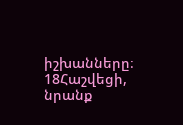իշխանները։
18Հաշվեցի, նրանք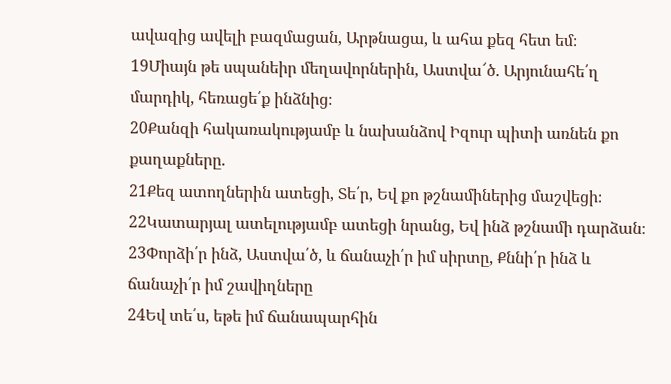ավազից ավելի բազմացան, Արթնացա, և ահա քեզ հետ եմ։
19Միայն թե սպանեիր մեղավորներին, Աստվա՜ծ. Արյունահե՛ղ մարդիկ, հեռացե՛ք ինձնից։
20Քանզի հակառակությամբ և նախանձով Իզուր պիտի առնեն քո քաղաքները.
21Քեզ ատողներին ատեցի, Տե՛ր, Եվ քո թշնամիներից մաշվեցի։
22Կատարյալ ատելությամբ ատեցի նրանց, Եվ ինձ թշնամի դարձան։
23Փորձի՛ր ինձ, Աստվա՛ծ, և ճանաչի՛ր իմ սիրտը, Քննի՛ր ինձ և ճանաչի՛ր իմ շավիղները
24Եվ տե՛ս, եթե իմ ճանապարհին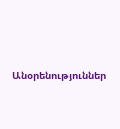Անօրենություններ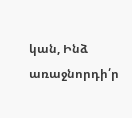կան, Ինձ առաջնորդի՛ր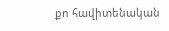քո հավիտենական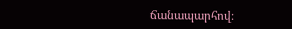ճանապարհով։